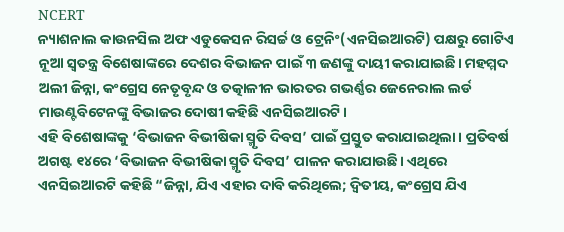NCERT
ନ୍ୟାଶନାଲ କାଉନସିଲ ଅଫ ଏଡୁକେସନ ରିସର୍ଚ୍ଚ ଓ ଟ୍ରେନିଂ(ଏନସିଇଆରଟି) ପକ୍ଷରୁ ଗୋଟିଏ ନୂଆ ସ୍ୱତନ୍ତ୍ର ବିଶେଷାଙ୍କରେ ଦେଶର ବିଭାଜନ ପାଇଁ ୩ ଜଣଙ୍କୁ ଦାୟୀ କରାଯାଇଛି। ମହମ୍ମଦ ଅଲୀ ଜିନ୍ନା, କଂଗ୍ରେସ ନେତୃବୃନ୍ଦ ଓ ତତ୍କାଳୀନ ଭାରତର ଗଭର୍ଣ୍ଣର ଜେନେରାଲ ଲର୍ଡ ମାଉଣ୍ଟବିଟେନଙ୍କୁ ବିଭାଜର ଦୋଷୀ କହିଛି ଏନସିଇଆରଟି।
ଏହି ବିଶେଷାଙ୍କକୁ ‘ବିଭାଜନ ବିଭୀଷିକା ସ୍ମୃତି ଦିବସ’ ପାଇଁ ପ୍ରସ୍ତୁତ କରାଯାଇଥିଲା। ପ୍ରତିବର୍ଷ ଅଗଷ୍ଟ ୧୪ରେ ‘ବିଭାଜନ ବିଭୀଷିକା ସ୍ମୃତି ଦିବସ’ ପାଳନ କରାଯାଉଛି। ଏଥିରେ ଏନସିଇଆରଟି କହିଛି “ଜିନ୍ନା, ଯିଏ ଏହାର ଦାବି କରିଥିଲେ; ଦ୍ୱିତୀୟ, କଂଗ୍ରେସ ଯିଏ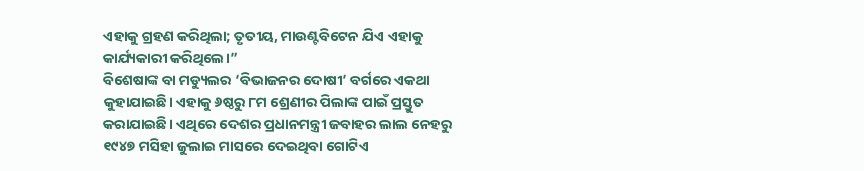ଏହାକୁ ଗ୍ରହଣ କରିଥିଲା; ତୃତୀୟ, ମାଉଣ୍ଟବିଟେନ ଯିଏ ଏହାକୁ କାର୍ଯ୍ୟକାରୀ କରିଥିଲେ।”
ବିଶେଷାଙ୍କ ବା ମଡ୍ୟୁଲର ‘ବିଭାଜନର ଦୋଷୀ’ ବର୍ଗରେ ଏକଥା କୁହାଯାଇଛି। ଏହାକୁ ୬ଷ୍ଠରୁ ୮ମ ଶ୍ରେଣୀର ପିଲାଙ୍କ ପାଇଁ ପ୍ରସ୍ତୁତ କରାଯାଇଛି। ଏଥିରେ ଦେଶର ପ୍ରଧାନମନ୍ତ୍ରୀ ଜବାହର ଲାଲ ନେହରୁ ୧୯୪୭ ମସିହା ଜୁଲାଇ ମାସରେ ଦେଇଥିବା ଗୋଟିଏ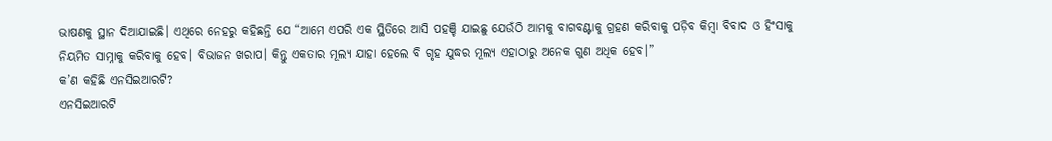ଭାଷଣକୁ ସ୍ଥାନ ଦିଆଯାଇଛି। ଏଥିରେ ନେହରୁ କହିଛନ୍ତି ଯେ “ଆମେ ଏପରି ଏକ ସ୍ଥିତିରେ ଆସି ପହଞ୍ଚି ଯାଇଛୁ ଯେଉଁଠି ଆମକୁ ବାଗବଣ୍ଟାକୁ ଗ୍ରହଣ କରିବାକୁ ପଡ଼ିବ କିମ୍ବା ବିବାଦ ଓ ହିଂସାକୁ ନିୟମିତ ସାମ୍ନାକୁ କରିବାକୁ ହେବ। ବିଭାଜନ ଖରାପ। କିନ୍ତୁ ଏକତାର ମୂଲ୍ୟ ଯାହା ହେଲେ ବି ଗୃହ ଯୁଦ୍ଧର ମୂଲ୍ୟ ଏହାଠାରୁ ଅନେକ ଗୁଣ ଅଧିକ ହେବ।”
କ’ଣ କହିଛି ଏନସିଇଆରଟି?
ଏନସିଇଆରଟି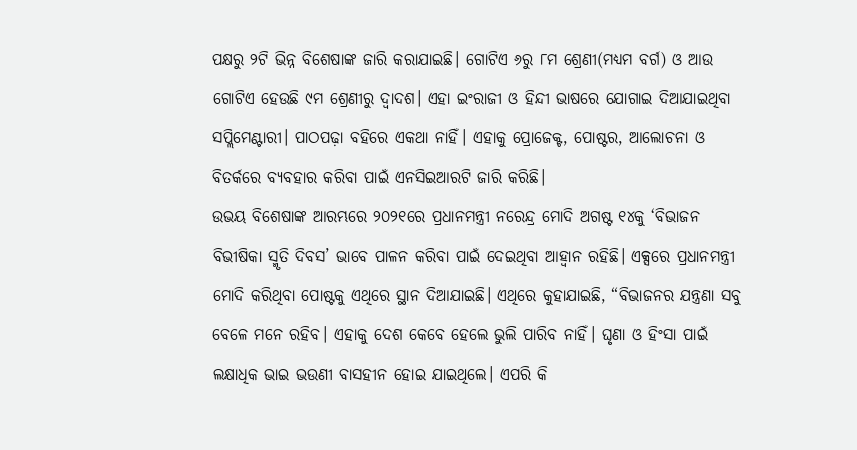ପକ୍ଷରୁ ୨ଟି ଭିନ୍ନ ବିଶେଷାଙ୍କ ଜାରି କରାଯାଇଛି। ଗୋଟିଏ ୬ରୁ ୮ମ ଶ୍ରେଣୀ(ମଧ୍ୟମ ବର୍ଗ) ଓ ଆଉ ଗୋଟିଏ ହେଉଛି ୯ମ ଶ୍ରେଣୀରୁ ଦ୍ୱାଦଶ। ଏହା ଇଂରାଜୀ ଓ ହିନ୍ଦୀ ଭାଷରେ ଯୋଗାଇ ଦିଆଯାଇଥିବା ସପ୍ଲିମେଣ୍ଟାରୀ। ପାଠପଢ଼ା ବହିରେ ଏକଥା ନାହିଁ। ଏହାକୁ ପ୍ରୋଜେକ୍ଟ, ପୋଷ୍ଟର, ଆଲୋଚନା ଓ ବିତର୍କରେ ବ୍ୟବହାର କରିବା ପାଇଁ ଏନସିଇଆରଟି ଜାରି କରିଛି।
ଉଭୟ ବିଶେଷାଙ୍କ ଆରମ୍ଭରେ ୨୦୨୧ରେ ପ୍ରଧାନମନ୍ତ୍ରୀ ନରେନ୍ଦ୍ର ମୋଦି ଅଗଷ୍ଟ ୧୪କୁ ‘ବିଭାଜନ ବିଭୀଷିକା ସ୍ମୃତି ଦିବସ’ ଭାବେ ପାଳନ କରିବା ପାଇଁ ଦେଇଥିବା ଆହ୍ୱାନ ରହିଛି। ଏକ୍ସରେ ପ୍ରଧାନମନ୍ତ୍ରୀ ମୋଦି କରିଥିବା ପୋଷ୍ଟକୁ ଏଥିରେ ସ୍ଥାନ ଦିଆଯାଇଛି। ଏଥିରେ କୁହାଯାଇଛି, “ବିଭାଜନର ଯନ୍ତ୍ରଣା ସବୁ ବେଳେ ମନେ ରହିବ। ଏହାକୁ ଦେଶ କେବେ ହେଲେ ଭୁଲି ପାରିବ ନାହିଁ। ଘୃଣା ଓ ହିଂସା ପାଇଁ ଲକ୍ଷାଧିକ ଭାଇ ଭଉଣୀ ବାସହୀନ ହୋଇ ଯାଇଥିଲେ। ଏପରି କି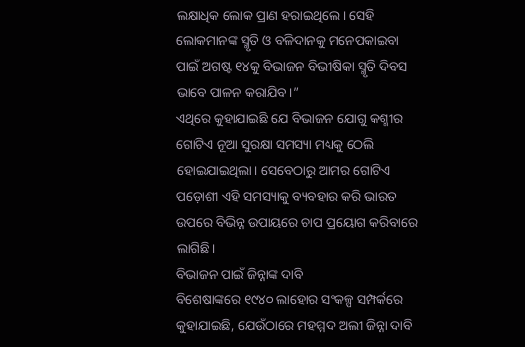ଲକ୍ଷାଧିକ ଲୋକ ପ୍ରାଣ ହରାଇଥିଲେ। ସେହି ଲୋକମାନଙ୍କ ସ୍ମୃତି ଓ ବଳିଦାନକୁ ମନେପକାଇବା ପାଇଁ ଅଗଷ୍ଟ ୧୪କୁ ବିଭାଜନ ବିଭୀଷିକା ସ୍ମୃତି ଦିବସ ଭାବେ ପାଳନ କରାଯିବ।”
ଏଥିରେ କୁହାଯାଇଛି ଯେ ବିଭାଜନ ଯୋଗୁ କଶ୍ମୀର ଗୋଟିଏ ନୂଆ ସୁରକ୍ଷା ସମସ୍ୟା ମଧ୍ୟକୁ ଠେଲି ହୋଇଯାଇଥିଲା। ସେବେଠାରୁ ଆମର ଗୋଟିଏ ପଡ଼ୋଶୀ ଏହି ସମସ୍ୟାକୁ ବ୍ୟବହାର କରି ଭାରତ ଉପରେ ବିଭିନ୍ନ ଉପାୟରେ ଚାପ ପ୍ରୟୋଗ କରିବାରେ ଲାଗିଛି।
ବିଭାଜନ ପାଇଁ ଜିନ୍ନାଙ୍କ ଦାବି
ବିଶେଷାଙ୍କରେ ୧୯୪୦ ଲାହୋର ସଂକଳ୍ପ ସମ୍ପର୍କରେ କୁହାଯାଇଛି, ଯେଉଁଠାରେ ମହମ୍ମଦ ଅଲୀ ଜିନ୍ନା ଦାବି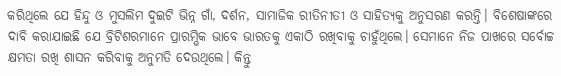କରିଥିଲେ ଯେ ହିନ୍ଦୁ ଓ ମୁସଲିମ ଦୁଇଟି ଭିନ୍ନ ଗାଁ, ଦର୍ଶନ, ସାମାଜିକ ରୀତିନୀତୀ ଓ ସାହିତ୍ୟକୁ ଅନୁସରଣ କରନ୍ତି। ବିଶେଷାଙ୍କରେ ଦାବି କରାଯାଇଛି ଯେ ବ୍ରିଟିଶରମାନେ ପ୍ରାରମ୍ଭିକ ଭାବେ ଭାରତକୁ ଏକାଠି ରଖିବାକୁ ଚାହୁଁଥିଲେ। ସେମାନେ ନିଜ ପାଖରେ ସର୍ବୋଚ୍ଚ କ୍ଷମତା ରଖି ଶାସନ କରିବାକୁ ଅନୁମତି ଦେଉଥିଲେ। କିନ୍ତୁ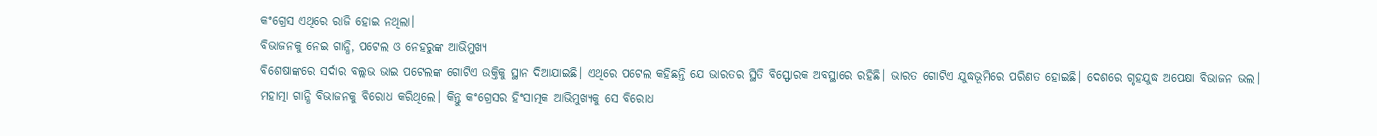କଂଗ୍ରେସ ଏଥିରେ ରାଜି ହୋଇ ନଥିଲା।
ବିଭାଜନକୁ ନେଇ ଗାନ୍ଧି, ପଟେଲ ଓ ନେହରୁଙ୍କ ଆଭିମୁଖ୍ୟ
ବିଶେଷାଙ୍କରେ ସର୍ଦାର ବଲ୍ଲଭ ଭାଇ ପଟେଲଙ୍କ ଗୋଟିଏ ଉକ୍ତିକୁ ସ୍ଥାନ ଦିଆଯାଇଛି। ଏଥିରେ ପଟେଲ କହିଛନ୍ତି ଯେ ଭାରତର ସ୍ଥିତି ବିସ୍ଫୋରକ ଅବସ୍ଥାରେ ରହିଛି। ଭାରତ ଗୋଟିଏ ଯୁଦ୍ଧଭୂମିରେ ପରିଣତ ହୋଇଛି। ଦେଶରେ ଗୃହଯୁଦ୍ଧ ଅପେକ୍ଷା ବିଭାଜନ ଭଲ।
ମହାତ୍ମା ଗାନ୍ଧି ବିଭାଜନକୁ ବିରୋଧ କରିଥିଲେ। କିନ୍ତୁ କଂଗ୍ରେସର ହିଂସାତ୍ମକ ଆଭିମୁଖ୍ୟକୁ ସେ ବିରୋଧ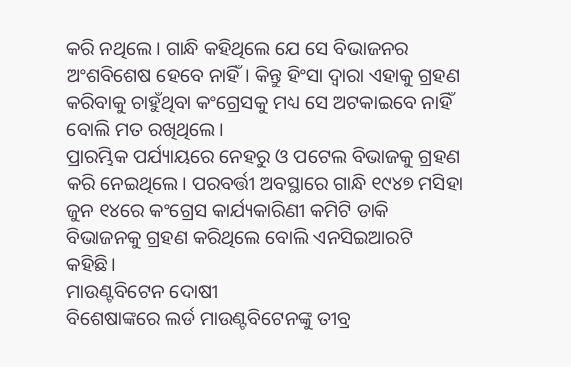କରି ନଥିଲେ। ଗାନ୍ଧି କହିଥିଲେ ଯେ ସେ ବିଭାଜନର ଅଂଶବିଶେଷ ହେବେ ନାହିଁ। କିନ୍ତୁ ହିଂସା ଦ୍ୱାରା ଏହାକୁ ଗ୍ରହଣ କରିବାକୁ ଚାହୁଁଥିବା କଂଗ୍ରେସକୁ ମଧ୍ୟ ସେ ଅଟକାଇବେ ନାହିଁ ବୋଲି ମତ ରଖିଥିଲେ।
ପ୍ରାରମ୍ଭିକ ପର୍ଯ୍ୟାୟରେ ନେହରୁ ଓ ପଟେଲ ବିଭାଜକୁ ଗ୍ରହଣ କରି ନେଇଥିଲେ। ପରବର୍ତ୍ତୀ ଅବସ୍ଥାରେ ଗାନ୍ଧି ୧୯୪୭ ମସିହା ଜୁନ ୧୪ରେ କଂଗ୍ରେସ କାର୍ଯ୍ୟକାରିଣୀ କମିଟି ଡାକି ବିଭାଜନକୁ ଗ୍ରହଣ କରିଥିଲେ ବୋଲି ଏନସିଇଆରଟି କହିଛି।
ମାଉଣ୍ଟବିଟେନ ଦୋଷୀ
ବିଶେଷାଙ୍କରେ ଲର୍ଡ ମାଉଣ୍ଟବିଟେନଙ୍କୁ ତୀବ୍ର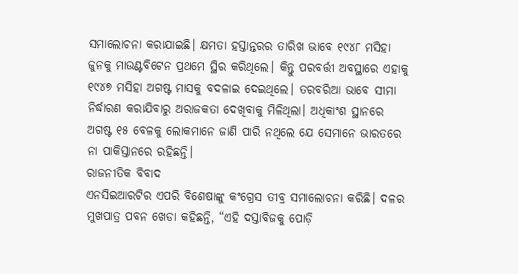ସମାଲୋଚନା କରାଯାଇଛି। କ୍ଷମତା ହସ୍ତାନ୍ତରର ତାରିଖ ଭାବେ ୧୯୪୮ ମସିହା ଜୁନକୁ ମାଉଣ୍ଟବିଟେନ ପ୍ରଥମେ ସ୍ଥିର କରିଥିଲେ। କିନ୍ତୁ ପରବର୍ତ୍ତୀ ଅବସ୍ଥାରେ ଏହାକୁ ୧୯୪୭ ମସିହା ଅଗଷ୍ଟ ମାସକୁ ବଦଳାଇ ଦେଇଥିଲେ। ତରବରିଆ ଭାବେ ସୀମା ନିର୍ଦ୍ଧାରଣ କରାଯିବାରୁ ଅରାଜକତା ଦେଖିବାକୁ ମିଳିଥିଲା। ଅଧିକାଂଶ ସ୍ଥାନରେ ଅଗଷ୍ଟ ୧୫ ବେଳକୁ ଲୋକମାନେ ଜାଣି ପାରି ନଥିଲେ ଯେ ସେମାନେ ଭାରତରେ ନା ପାକିସ୍ତାନରେ ରହିଛନ୍ତି।
ରାଜନୀତିକ ବିବାଦ
ଏନସିଇଆରଟିର ଏପରି ବିଶେଷାଙ୍କୁ କଂଗ୍ରେସ ତୀବ୍ର ସମାଲୋଚନା କରିଛି। ଦଳର ମୁଖପାତ୍ର ପବନ ଖେଡା କହିଛନ୍ତି, “ଏହି ଦସ୍ତାବିଜକୁ ପୋଡ଼ି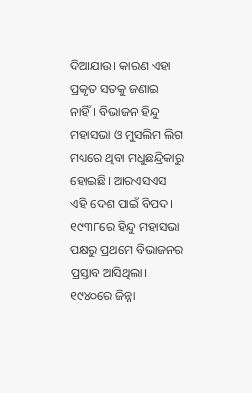ଦିଆଯାଉ। କାରଣ ଏହା ପ୍ରକୃତ ସତକୁ ଜଣାଇ ନାହିଁ। ବିଭାଜନ ହିନ୍ଦୁ ମହାସଭା ଓ ମୁସଲିମ ଲିଗ ମଧ୍ୟରେ ଥିବା ମଧୁଛନ୍ଦ୍ରିକାରୁ ହୋଇଛି। ଆରଏସଏସ ଏହି ଦେଶ ପାଇଁ ବିପଦ। ୧୯୩୮ରେ ହିନ୍ଦୁ ମହାସଭା ପକ୍ଷରୁ ପ୍ରଥମେ ବିଭାଜନର ପ୍ରସ୍ତାବ ଆସିଥିଲା। ୧୯୪୦ରେ ଜିନ୍ନା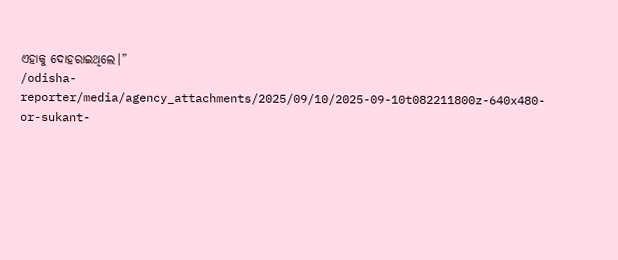ଏହାକୁ ଦୋହରାଇଥିଲେ।”
/odisha-reporter/media/agency_attachments/2025/09/10/2025-09-10t082211800z-640x480-or-sukant-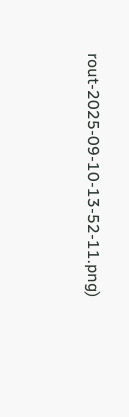rout-2025-09-10-13-52-11.png)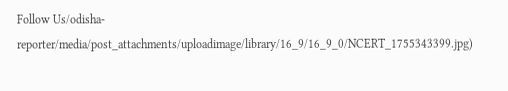Follow Us/odisha-reporter/media/post_attachments/uploadimage/library/16_9/16_9_0/NCERT_1755343399.jpg)